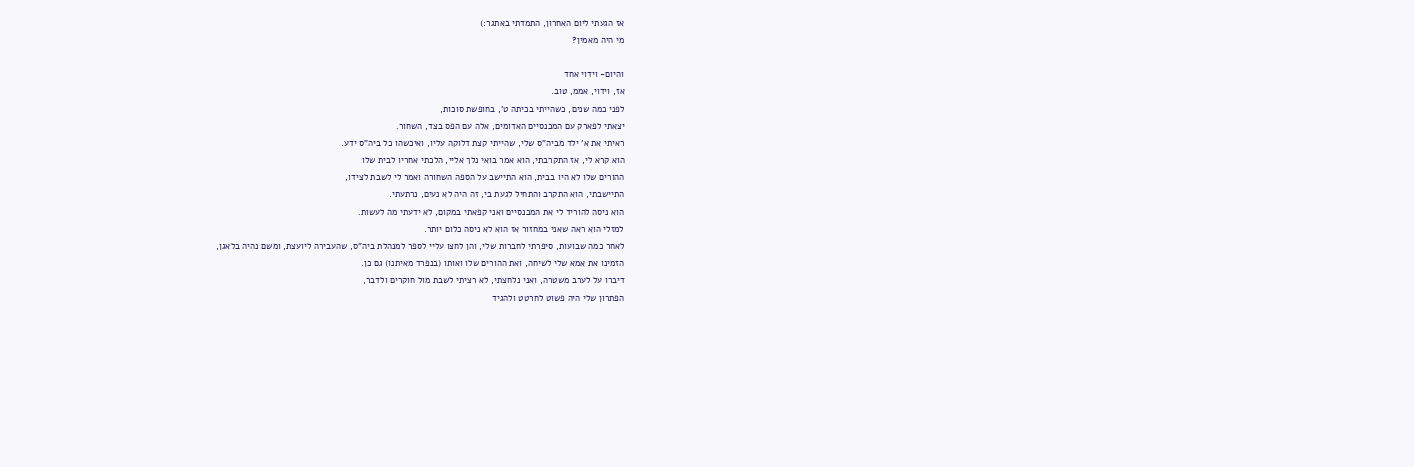אז הגעתי ליום האחרון, התמדתי באתגר:)
מי היה מאמין?

והיום- וידוי אחד
אז, וידוי, אממ, טוב.
לפני כמה שנים, כשהייתי בכיתה ט', בחופשת סוכות,
יצאתי לפארק עם המכנסיים האדומים, אלה עם הפס בצד, השחור.
ראיתי את א' ילד מביה"ס שלי, שהייתי קצת דלוקה עליו, ואיכשהו כל ביה"ס ידע.
הוא קרא לי, אז התקרבתי, הוא אמר בואי נלך אליי, הלכתי אחריו לבית שלו
ההורים שלו לא היו בבית, הוא התיישב על הספה השחורה ואמר לי לשבת לצידו,
התיישבתי, הוא התקרב והתחיל לגעת בי, זה היה לא נעים, נרתעתי.
הוא ניסה להוריד לי את המכנסיים ואני קפאתי במקום, לא ידעתי מה לעשות.
למזלי הוא ראה שאני במחזור אז הוא לא ניסה כלום יותר.
לאחר כמה שבועות, סיפרתי לחברות שלי, והן לחצו עליי לספר למנהלת ביה"ס, שהעבירה ליועצת, ומשם נהיה בלאגן,
הזמינו את אמא שלי לשיחה, ואת ההורים שלו ואותו (בנפרד מאיתנו) גם כן.
דיברו על לערב משטרה, ואני נלחצתי, לא רציתי לשבת מול חוקרים ולדבר,
הפתרון שלי היה פשוט לחרטט ולהגיד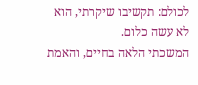לכולם: תקשיבו שיקרתי, הוא לא עשה כלום.
המשכתי הלאה בחיים, והאמת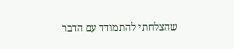שהצלחתי להתמודד עם הדבר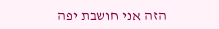הזה אני חושבת יפה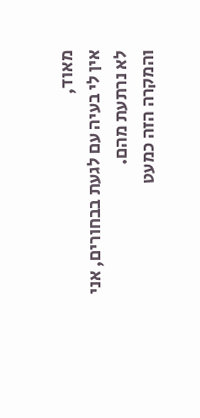מאוד,
אין לי בעיה עם לגעת בבחורים, אני לא נרתעת מהם.
והמקרה הזה כמעט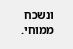ונשכח ממוחי.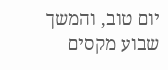יום טוב, והמשך שבוע מקסים